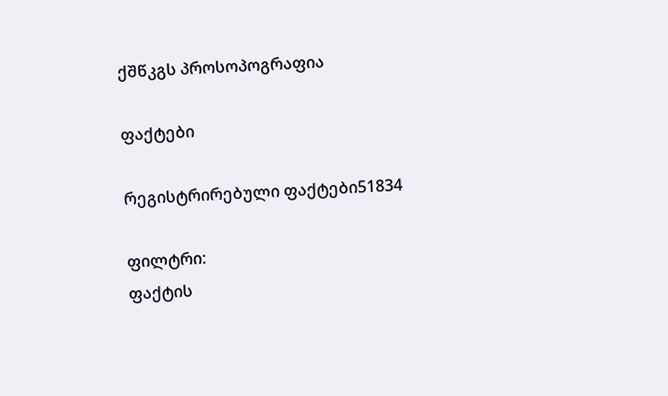ქშწკგს პროსოპოგრაფია

ფაქტები

რეგისტრირებული ფაქტები51834

ფილტრი:
ფაქტის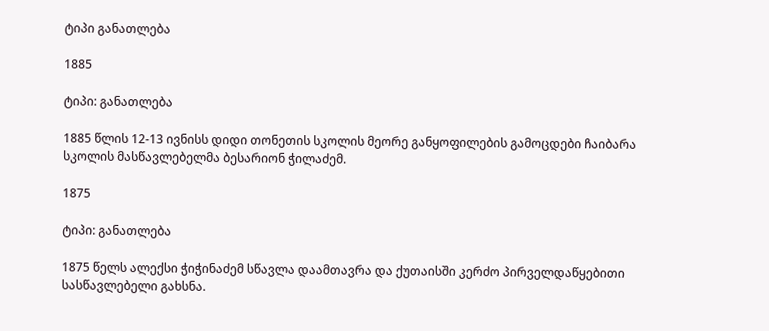ტიპი განათლება

1885

ტიპი: განათლება

1885 წლის 12-13 ივნისს დიდი თონეთის სკოლის მეორე განყოფილების გამოცდები ჩაიბარა სკოლის მასწავლებელმა ბესარიონ ჭილაძემ.

1875

ტიპი: განათლება

1875 წელს ალექსი ჭიჭინაძემ სწავლა დაამთავრა და ქუთაისში კერძო პირველდაწყებითი სასწავლებელი გახსნა.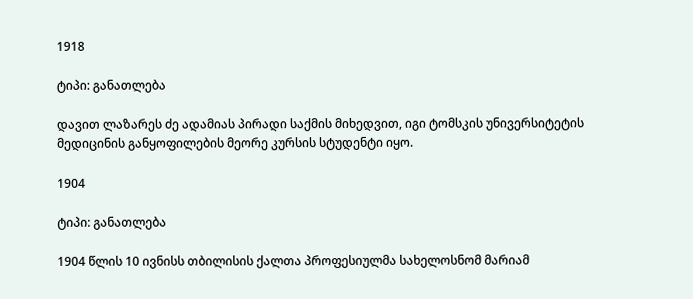1918

ტიპი: განათლება

დავით ლაზარეს ძე ადამიას პირადი საქმის მიხედვით, იგი ტომსკის უნივერსიტეტის მედიცინის განყოფილების მეორე კურსის სტუდენტი იყო.

1904

ტიპი: განათლება

1904 წლის 10 ივნისს თბილისის ქალთა პროფესიულმა სახელოსნომ მარიამ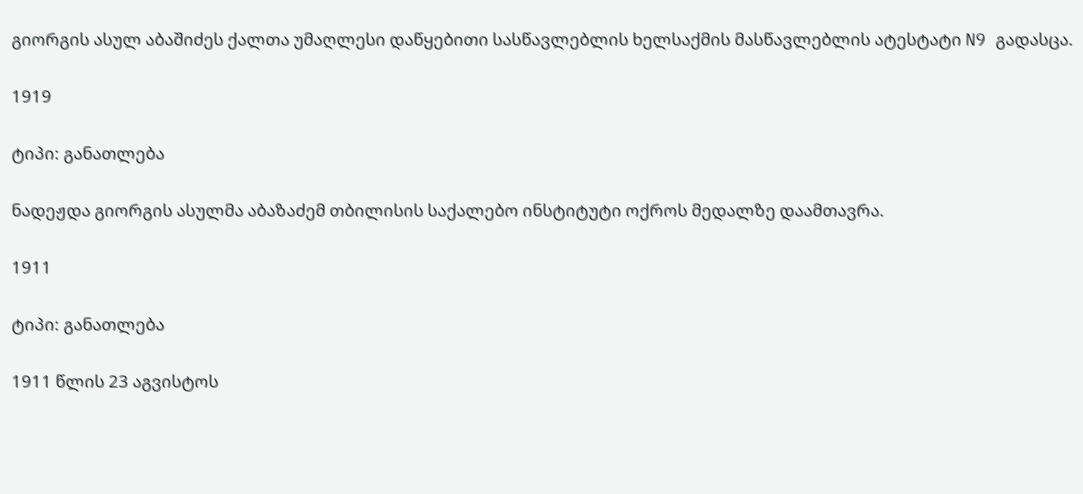გიორგის ასულ აბაშიძეს ქალთა უმაღლესი დაწყებითი სასწავლებლის ხელსაქმის მასწავლებლის ატესტატი N9 გადასცა.

1919

ტიპი: განათლება

ნადეჟდა გიორგის ასულმა აბაზაძემ თბილისის საქალებო ინსტიტუტი ოქროს მედალზე დაამთავრა.

1911

ტიპი: განათლება

1911 წლის 23 აგვისტოს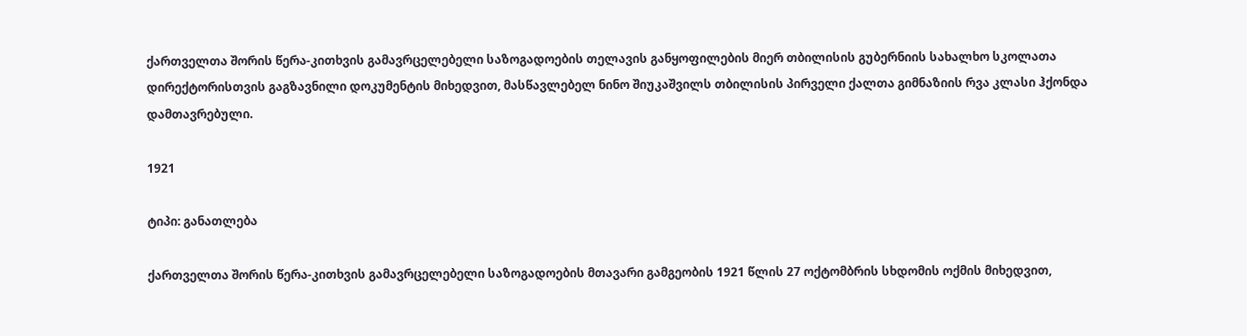ქართველთა შორის წერა-კითხვის გამავრცელებელი საზოგადოების თელავის განყოფილების მიერ თბილისის გუბერნიის სახალხო სკოლათა დირექტორისთვის გაგზავნილი დოკუმენტის მიხედვით, მასწავლებელ ნინო შიუკაშვილს თბილისის პირველი ქალთა გიმნაზიის რვა კლასი ჰქონდა დამთავრებული.

1921

ტიპი: განათლება

ქართველთა შორის წერა-კითხვის გამავრცელებელი საზოგადოების მთავარი გამგეობის 1921 წლის 27 ოქტომბრის სხდომის ოქმის მიხედვით,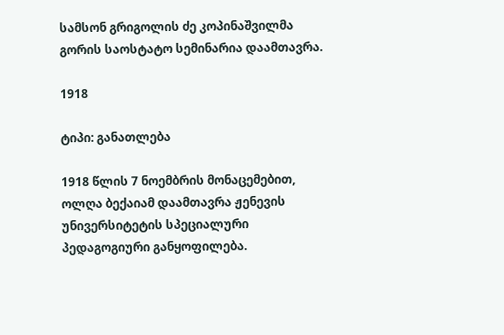სამსონ გრიგოლის ძე კოპინაშვილმა გორის საოსტატო სემინარია დაამთავრა.

1918

ტიპი: განათლება

1918 წლის 7 ნოემბრის მონაცემებით, ოლღა ბექაიამ დაამთავრა ჟენევის უნივერსიტეტის სპეციალური პედაგოგიური განყოფილება.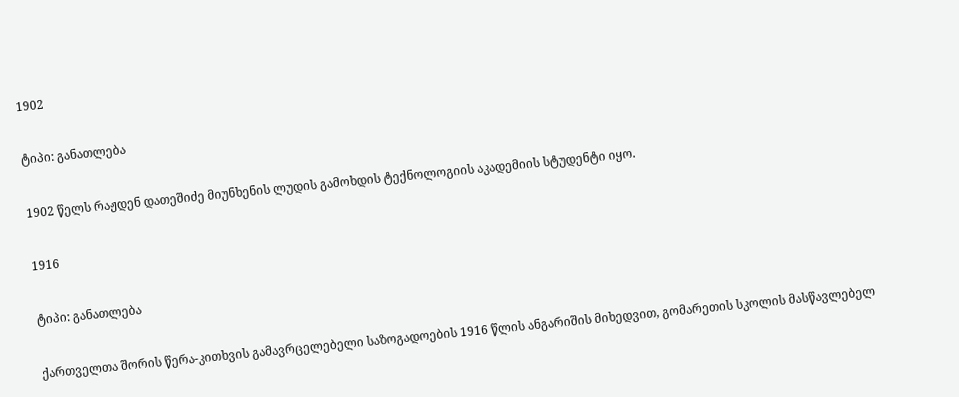1902

ტიპი: განათლება

1902 წელს რაჟდენ დათეშიძე მიუნხენის ლუდის გამოხდის ტექნოლოგიის აკადემიის სტუდენტი იყო.

1916

ტიპი: განათლება

ქართველთა შორის წერა-კითხვის გამავრცელებელი საზოგადოების 1916 წლის ანგარიშის მიხედვით, გომარეთის სკოლის მასწავლებელ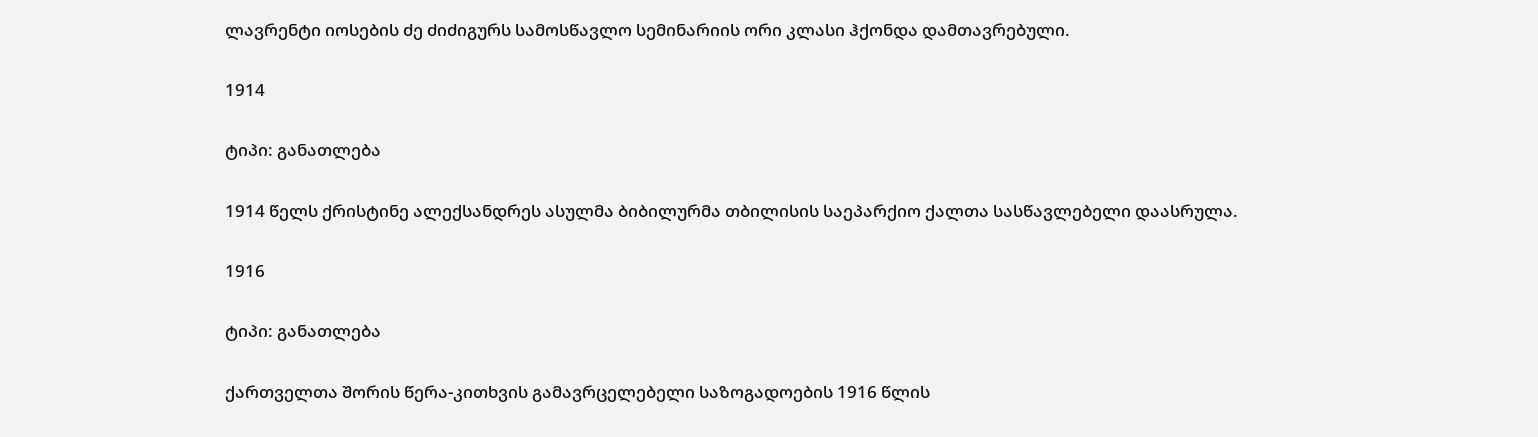ლავრენტი იოსების ძე ძიძიგურს სამოსწავლო სემინარიის ორი კლასი ჰქონდა დამთავრებული.

1914

ტიპი: განათლება

1914 წელს ქრისტინე ალექსანდრეს ასულმა ბიბილურმა თბილისის საეპარქიო ქალთა სასწავლებელი დაასრულა.

1916

ტიპი: განათლება

ქართველთა შორის წერა-კითხვის გამავრცელებელი საზოგადოების 1916 წლის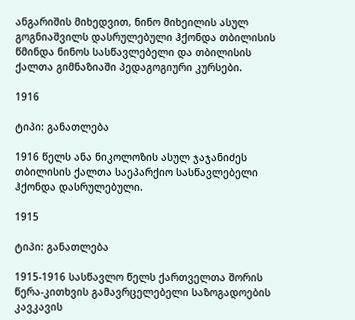ანგარიშის მიხედვით, ნინო მიხეილის ასულ გოგნიაშვილს დასრულებული ჰქონდა თბილისის წმინდა ნინოს სასწავლებელი და თბილისის ქალთა გიმნაზიაში პედაგოგიური კურსები.

1916

ტიპი: განათლება

1916 წელს ანა ნიკოლოზის ასულ ჯაჯანიძეს თბილისის ქალთა საეპარქიო სასწავლებელი ჰქონდა დასრულებული.

1915

ტიპი: განათლება

1915-1916 სასწავლო წელს ქართველთა შორის წერა-კითხვის გამავრცელებელი საზოგადოების კავკავის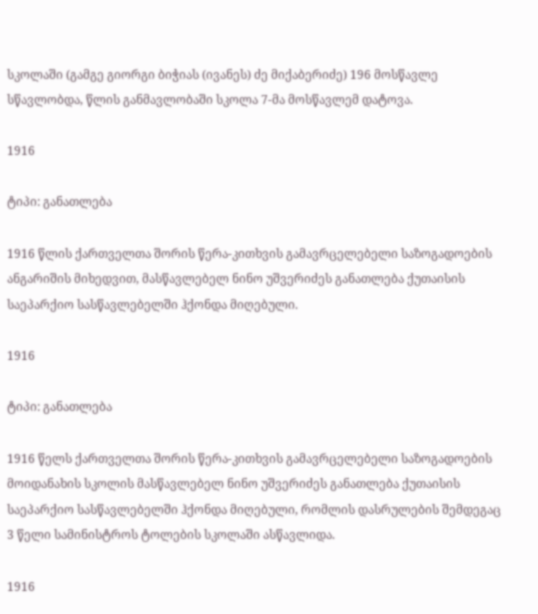სკოლაში (გამგე გიორგი ბიჭიას (ივანეს) ძე მიქაბერიძე) 196 მოსწავლე სწავლობდა, წლის განმავლობაში სკოლა 7-მა მოსწავლემ დატოვა.

1916

ტიპი: განათლება

1916 წლის ქართველთა შორის წერა-კითხვის გამავრცელებელი საზოგადოების ანგარიშის მიხედვით, მასწავლებელ ნინო უშვერიძეს განათლება ქუთაისის საეპარქიო სასწავლებელში ჰქონდა მიღებული.

1916

ტიპი: განათლება

1916 წელს ქართველთა შორის წერა-კითხვის გამავრცელებელი საზოგადოების მოიდანახის სკოლის მასწავლებელ ნინო უშვერიძეს განათლება ქუთაისის საეპარქიო სასწავლებელში ჰქონდა მიღებული, რომლის დასრულების შემდეგაც 3 წელი სამინისტროს ტოლების სკოლაში ასწავლიდა.

1916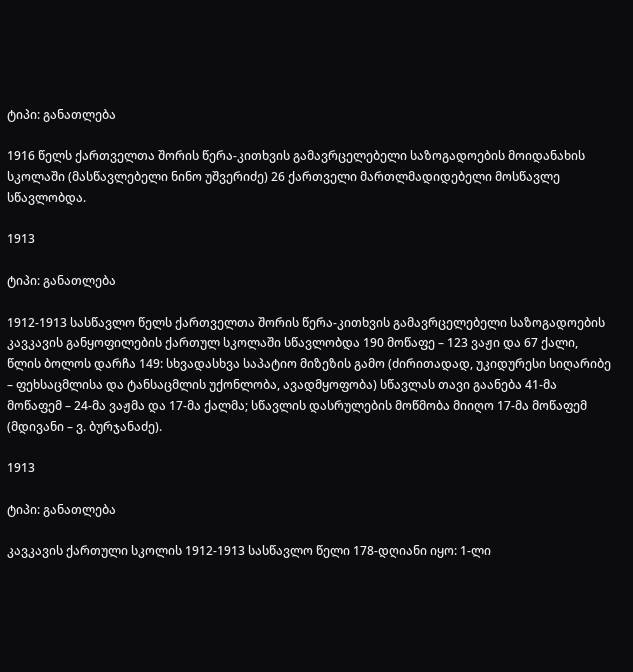ტიპი: განათლება

1916 წელს ქართველთა შორის წერა-კითხვის გამავრცელებელი საზოგადოების მოიდანახის სკოლაში (მასწავლებელი ნინო უშვერიძე) 26 ქართველი მართლმადიდებელი მოსწავლე სწავლობდა.

1913

ტიპი: განათლება

1912-1913 სასწავლო წელს ქართველთა შორის წერა-კითხვის გამავრცელებელი საზოგადოების კავკავის განყოფილების ქართულ სკოლაში სწავლობდა 190 მოწაფე – 123 ვაჟი და 67 ქალი, წლის ბოლოს დარჩა 149: სხვადასხვა საპატიო მიზეზის გამო (ძირითადად, უკიდურესი სიღარიბე – ფეხსაცმლისა და ტანსაცმლის უქონლობა, ავადმყოფობა) სწავლას თავი გაანება 41-მა მოწაფემ – 24-მა ვაჟმა და 17-მა ქალმა; სწავლის დასრულების მოწმობა მიიღო 17-მა მოწაფემ (მდივანი – ვ. ბურჯანაძე).

1913

ტიპი: განათლება

კავკავის ქართული სკოლის 1912-1913 სასწავლო წელი 178-დღიანი იყო: 1-ლი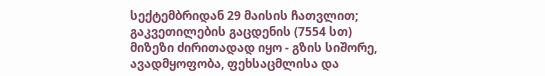სექტემბრიდან 29 მაისის ჩათვლით; გაკვეთილების გაცდენის (7554 სთ) მიზეზი ძირითადად იყო - გზის სიშორე, ავადმყოფობა, ფეხსაცმლისა და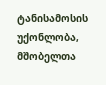ტანისამოსის უქონლობა, მშობელთა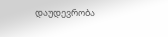დაუდევრობა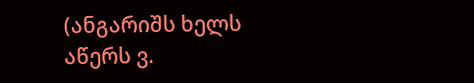(ანგარიშს ხელს აწერს ვ.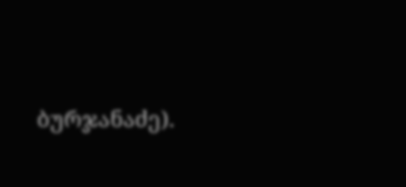ბურჯანაძე).